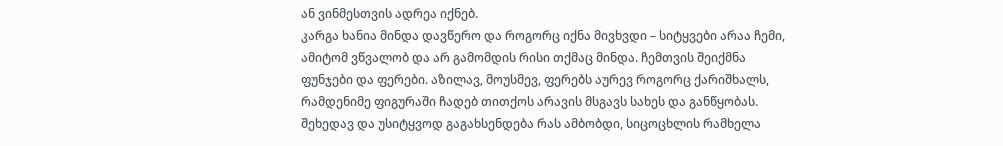ან ვინმესთვის ადრეა იქნებ.
კარგა ხანია მინდა დავწერო და როგორც იქნა მივხვდი – სიტყვები არაა ჩემი, ამიტომ ვწვალობ და არ გამომდის რისი თქმაც მინდა. ჩემთვის შეიქმნა ფუნჯები და ფერები. აზილავ, მოუსმევ, ფერებს აურევ როგორც ქარიშხალს, რამდენიმე ფიგურაში ჩადებ თითქოს არავის მსგავს სახეს და განწყობას. შეხედავ და უსიტყვოდ გაგახსენდება რას ამბობდი, სიცოცხლის რამხელა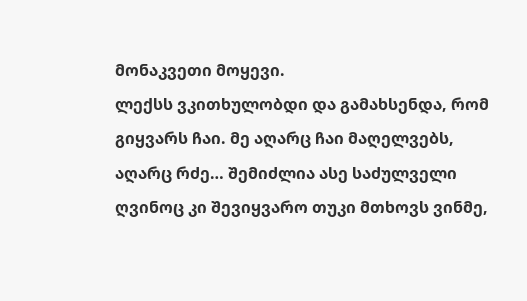მონაკვეთი მოყევი.
ლექსს ვკითხულობდი და გამახსენდა, რომ გიყვარს ჩაი. მე აღარც ჩაი მაღელვებს, აღარც რძე… შემიძლია ასე საძულველი ღვინოც კი შევიყვარო თუკი მთხოვს ვინმე,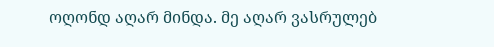ოღონდ აღარ მინდა. მე აღარ ვასრულებ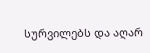სურვილებს და აღარ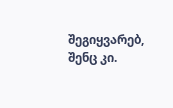შეგიყვარებ, შენც კი.